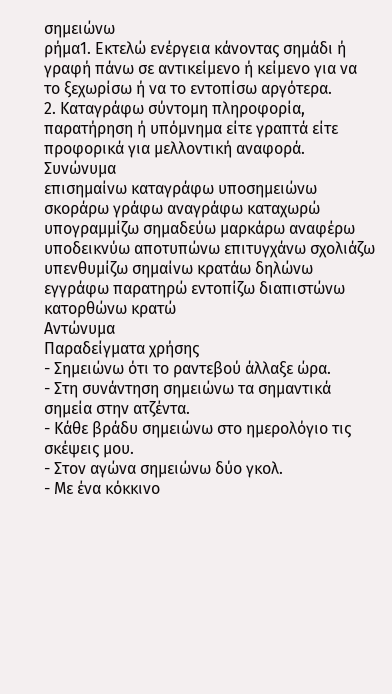σημειώνω
ρήμα1. Εκτελώ ενέργεια κάνοντας σημάδι ή γραφή πάνω σε αντικείμενο ή κείμενο για να το ξεχωρίσω ή να το εντοπίσω αργότερα.
2. Καταγράφω σύντομη πληροφορία, παρατήρηση ή υπόμνημα είτε γραπτά είτε προφορικά για μελλοντική αναφορά.
Συνώνυμα
επισημαίνω καταγράφω υποσημειώνω σκοράρω γράφω αναγράφω καταχωρώ υπογραμμίζω σημαδεύω μαρκάρω αναφέρω υποδεικνύω αποτυπώνω επιτυγχάνω σχολιάζω υπενθυμίζω σημαίνω κρατάω δηλώνω εγγράφω παρατηρώ εντοπίζω διαπιστώνω κατορθώνω κρατώ
Αντώνυμα
Παραδείγματα χρήσης
- Σημειώνω ότι το ραντεβού άλλαξε ώρα.
- Στη συνάντηση σημειώνω τα σημαντικά σημεία στην ατζέντα.
- Κάθε βράδυ σημειώνω στο ημερολόγιο τις σκέψεις μου.
- Στον αγώνα σημειώνω δύο γκολ.
- Με ένα κόκκινο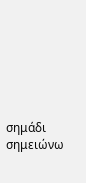σημάδι σημειώνω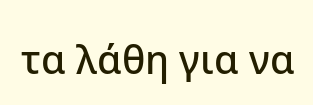τα λάθη για να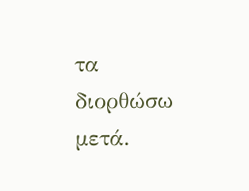τα διορθώσω μετά.